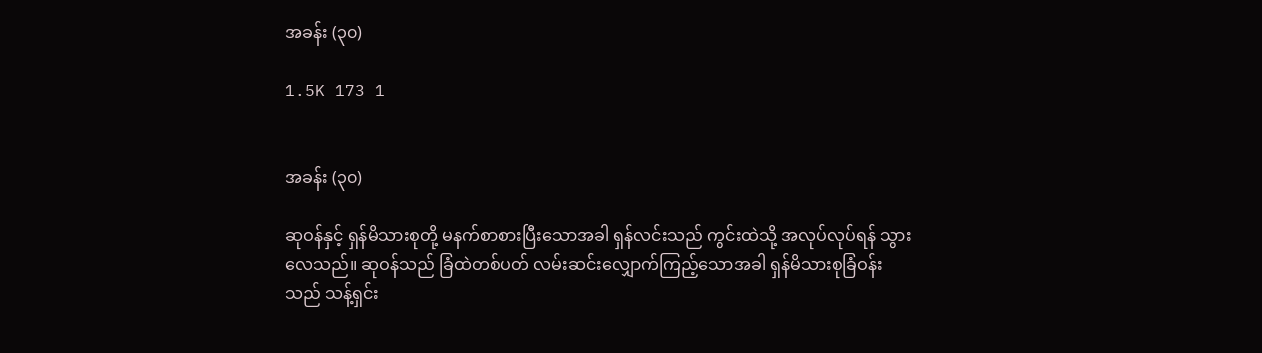အခန်း (၃၀)

1.5K 173 1


အခန်း (၃၀)

ဆုဝန်နှင့် ရှန်မိသားစုတို့ မနက်စာစားပြီးသောအခါ ရှန်လင်းသည် ကွင်းထဲသို့ အလုပ်လုပ်ရန် သွားလေသည်။ ဆုဝန်သည် ခြံထဲတစ်ပတ် လမ်းဆင်းလျှောက်ကြည့်သောအခါ ရှန်မိသားစုခြံဝန်းသည် သန့်ရှင်း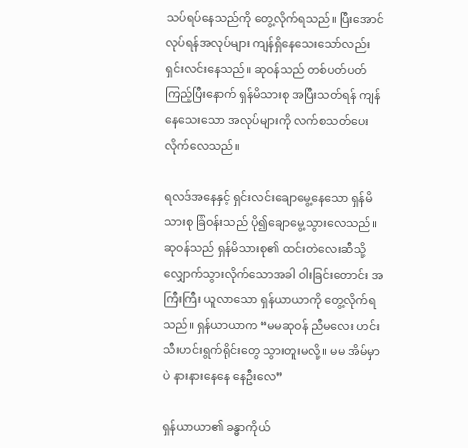သပ်ရပ်နေသည်ကို တွေ့လိုက်ရသည်။ ပြီးအောင် လုပ်ရန်အလုပ်များ ကျန်ရှိနေသေးသော်လည်း ရှင်းလင်းနေသည်။ ဆုဝန်သည် တစ်ပတ်ပတ်ကြည့်ပြီးနောက် ရှန်မိသားစု အပြီးသတ်ရန် ကျန်နေသေးသော အလုပ်များကို လက်စသတ်ပေးလိုက်လေသည်။

ရလဒ်အနေနှင့် ရှင်းလင်းချောမွေ့နေသော ရှန်မိသားစု ခြံဝန်းသည် ပို၍ချောမွေ့သွားလေသည်။ ဆုဝန်သည် ရှန်မိသားစု၏ ထင်းတဲလေးဆီသို့ လျှောက်သွားလိုက်သောအခါ ဝါးခြင်းတောင်း အကြီးကြီး ယူလာသော ရှန်ယာယာကို တွေ့လိုက်ရသည်။ ရှန်ယာယာက “မမဆုဝန် ညီမလေး ဟင်းသီးဟင်းရွက်ရိုင်းတွေ သွားတူးမလို့။ မမ အိမ်မှာပဲ နားနားနေနေ နေဦးလေ”

ရှန်ယာယာ၏ ခန္ဓာကိုယ်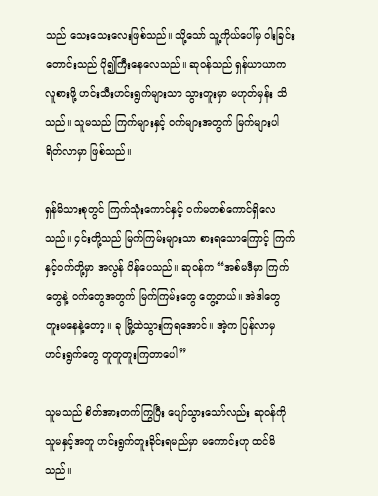သည် သေးသေးလေးဖြစ်သည်။ သို့သော် သူ့ကိုယ်ပေါ်မှ ဝါးခြင်းတောင်းသည် ပို၍ကြီးနေလေသည်။ ဆုဝန်သည် ရှန်ယာယာက လူစားဖို့ ဟင်းသီးဟင်းရွက်များသာ သွားတူးမှာ မဟုတ်မှန်း သိသည်။ သူမသည် ကြက်များနှင့် ဝက်များအတွက် မြက်များပါ ရိတ်လာမှာ ဖြစ်သည်။

ရှန်မိသားစုတွင် ကြက်သုံးကောင်နှင့် ဝက်မတစ်ကောင်ရှိလေသည်။ ၄င်းတို့သည် မြက်ကြမ်းများသာ စားရသောကြောင့် ကြက်နှင့်ဝက်တို့မှာ အလွန် ပိန်ပေသည်။ ဆုဝန်က “အစ်မဒီမှာ ကြက်တွေနဲ့ ဝက်တွေအတွက် မြက်ကြမ်းတွေ တွေ့တယ်။ အဲဒါတွေ တူးမနေနဲ့တော့။ ခု မြို့ထဲသွားကြရအောင်။ အဲ့က ပြန်လာမှ ဟင်းရွက်တွေ တူတူတူးကြတာပေါ”

သူမသည် စိတ်အားတက်ကြွပြီး ပျော်သွားသော်လည်း ဆုဝန်ကို သူမနှင့်အတူ ဟင်းရွက်တူးခိုင်းရမည်မှာ မကောင်းဟု ထင်မိသည်။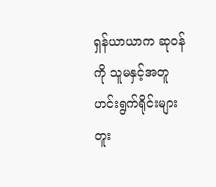ရှန်ယာယာက ဆုဝန်ကို သူမနှင့်အတူ ဟင်းရွက်ရိုင်းများ တူး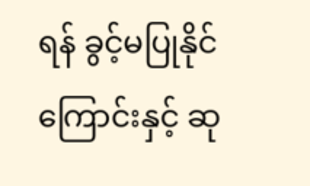ရန် ခွင့်မပြုနိုင်ကြောင်းနှင့် ဆု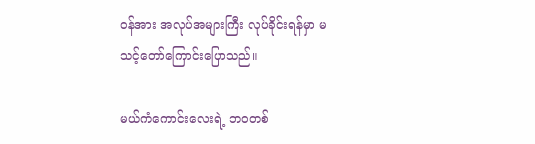ဝန်အား အလုပ်အများကြီး လုပ်ခိုင်းရန်မှာ မသင့်တော်ကြောင်းပြောသည်။

မယ်ကံကောင်းလေးရဲ့ ဘဝတစ်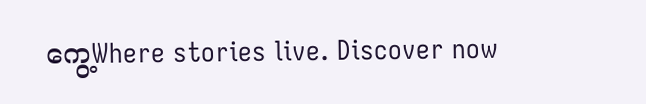ကွေ့Where stories live. Discover now